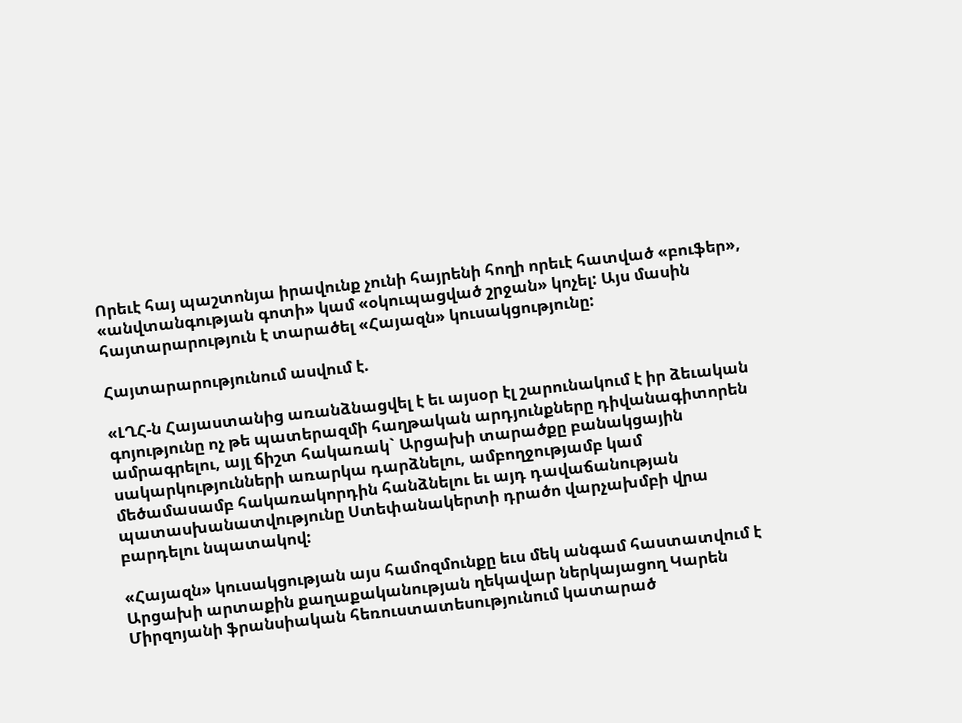Որեւէ հայ պաշտոնյա իրավունք չունի հայրենի հողի որեւէ հատված «բուֆեր», «անվտանգության գոտի» կամ «օկուպացված շրջան» կոչել: Այս մասին հայտարարություն է տարածել «Հայազն» կուսակցությունը:

Հայտարարությունում ասվում է.

«ԼՂՀ-ն Հայաստանից առանձնացվել է եւ այսօր էլ շարունակում է իր ձեւական գոյությունը ոչ թե պատերազմի հաղթական արդյունքները դիվանագիտորեն ամրագրելու, այլ ճիշտ հակառակ` Արցախի տարածքը բանակցային սակարկությունների առարկա դարձնելու, ամբողջությամբ կամ մեծամասամբ հակառակորդին հանձնելու եւ այդ դավաճանության պատասխանատվությունը Ստեփանակերտի դրածո վարչախմբի վրա բարդելու նպատակով:

«Հայազն» կուսակցության այս համոզմունքը եւս մեկ անգամ հաստատվում է Արցախի արտաքին քաղաքականության ղեկավար ներկայացող Կարեն Միրզոյանի ֆրանսիական հեռուստատեսությունում կատարած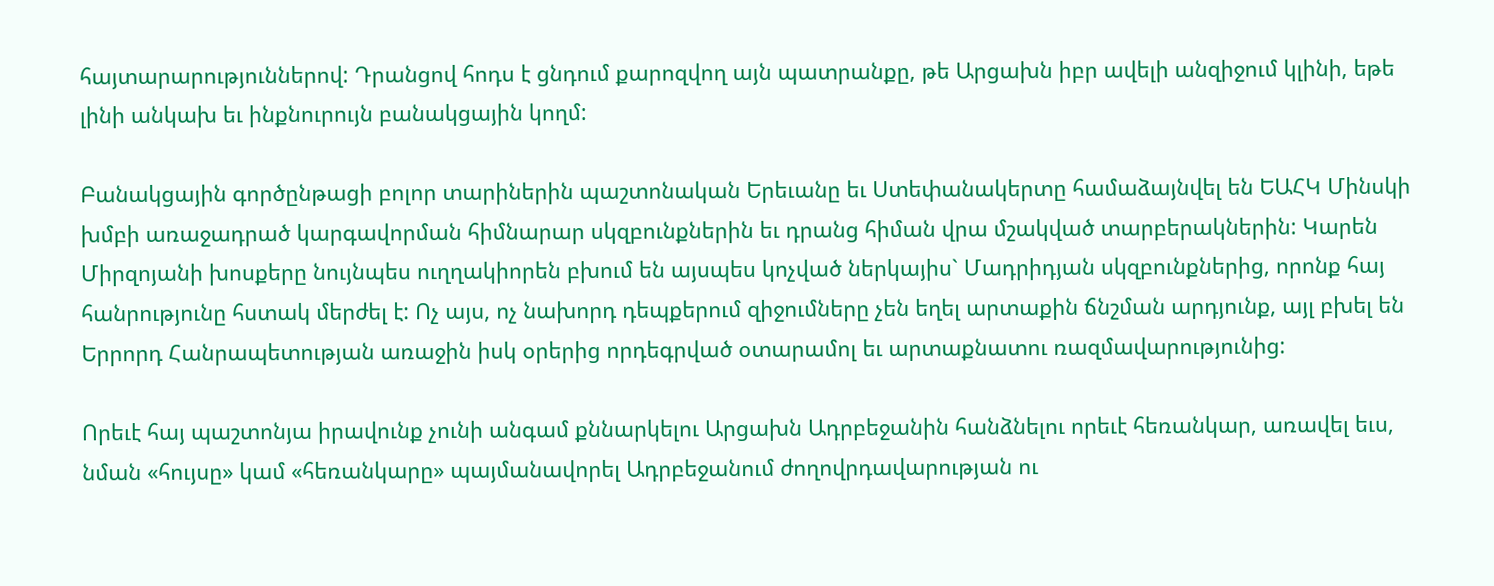հայտարարություններով: Դրանցով հոդս է ցնդում քարոզվող այն պատրանքը, թե Արցախն իբր ավելի անզիջում կլինի, եթե լինի անկախ եւ ինքնուրույն բանակցային կողմ:

Բանակցային գործընթացի բոլոր տարիներին պաշտոնական Երեւանը եւ Ստեփանակերտը համաձայնվել են ԵԱՀԿ Մինսկի խմբի առաջադրած կարգավորման հիմնարար սկզբունքներին եւ դրանց հիման վրա մշակված տարբերակներին: Կարեն Միրզոյանի խոսքերը նույնպես ուղղակիորեն բխում են այսպես կոչված ներկայիս` Մադրիդյան սկզբունքներից, որոնք հայ հանրությունը հստակ մերժել է: Ոչ այս, ոչ նախորդ դեպքերում զիջումները չեն եղել արտաքին ճնշման արդյունք, այլ բխել են Երրորդ Հանրապետության առաջին իսկ օրերից որդեգրված օտարամոլ եւ արտաքնատու ռազմավարությունից:

Որեւէ հայ պաշտոնյա իրավունք չունի անգամ քննարկելու Արցախն Ադրբեջանին հանձնելու որեւէ հեռանկար, առավել եւս, նման «հույսը» կամ «հեռանկարը» պայմանավորել Ադրբեջանում ժողովրդավարության ու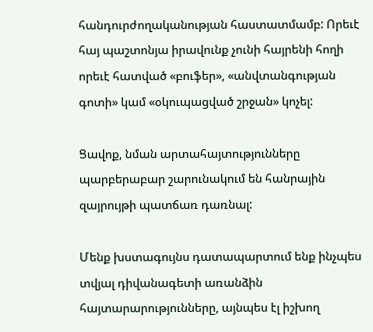հանդուրժողականության հաստատմամբ: Որեւէ հայ պաշտոնյա իրավունք չունի հայրենի հողի որեւէ հատված «բուֆեր», «անվտանգության գոտի» կամ «օկուպացված շրջան» կոչել:

Ցավոք, նման արտահայտությունները պարբերաբար շարունակում են հանրային զայրույթի պատճառ դառնալ:

Մենք խստագույնս դատապարտում ենք ինչպես տվյալ դիվանագետի առանձին հայտարարությունները, այնպես էլ իշխող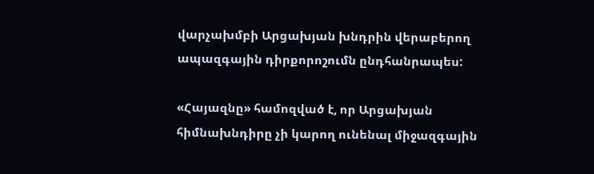վարչախմբի Արցախյան խնդրին վերաբերող ապազգային դիրքորոշումն ընդհանրապես:

«Հայազնը» համոզված է, որ Արցախյան հիմնախնդիրը չի կարող ունենալ միջազգային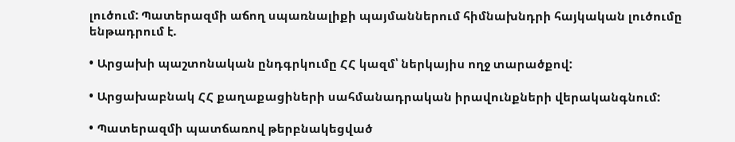լուծում: Պատերազմի աճող սպառնալիքի պայմաններում հիմնախնդրի հայկական լուծումը ենթադրում է.

• Արցախի պաշտոնական ընդգրկումը ՀՀ կազմ՝ ներկայիս ողջ տարածքով:

• Արցախաբնակ ՀՀ քաղաքացիների սահմանադրական իրավունքների վերականգնում:

• Պատերազմի պատճառով թերբնակեցված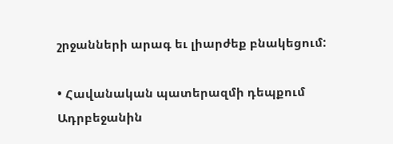շրջանների արագ եւ լիարժեք բնակեցում:

• Հավանական պատերազմի դեպքում Ադրբեջանին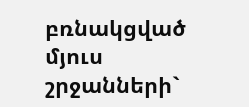բռնակցված մյուս շրջանների`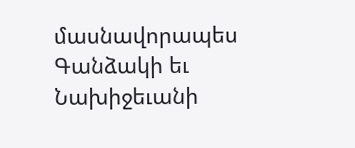մասնավորապես Գանձակի եւ Նախիջեւանի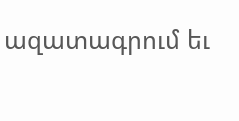ազատագրում եւ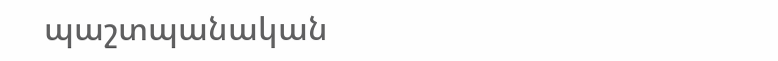պաշտպանական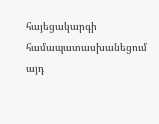հայեցակարգի համապատասխանեցում այդ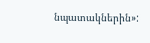նպատակներին»: